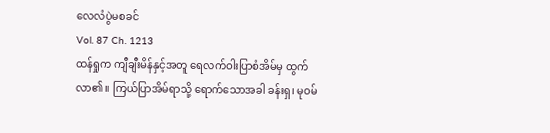လေလံပွဲမစခင်
Vol. 87 Ch. 1213
ထန်ရှုက ကျီချီးမိန်နှင့်အတူ ရေလက်ဝါးပြာစံအိမ်မှ ထွက်လာ၏။ ကြယ်ပြာအိမ်ရာသို့ ရောက်သောအခါ ခန်းရှ၊ မုဝမ်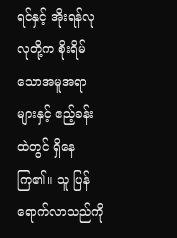ရင်နှင့် အိုးရန်လုလုတို့က စိုးရိမ်သောအမူအရာများနှင့် ဧည့်ခန်းထဲတွင် ရှိနေကြ၏။ သူ ပြန်ရောက်လာသည်ကို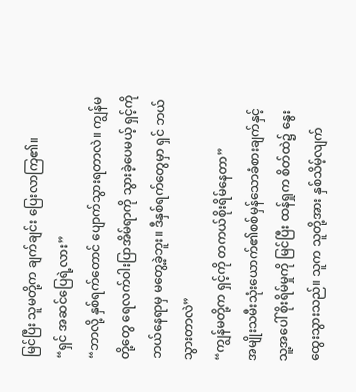မြင်ပြီး သူမတို့က ချက်ချင်း ပြေးလာကြ၏။
“ရှင် အဆင်ပြေရဲ့လား”
“ဘာလို့ နှစ်ရက်တောင် ပျောက်သွားရတာလဲ။ ကျွန်မတို့တွေ ရေလက်ဝါးပြာအိမ်ရာကို သွားခဲ့ပေမယ့် ရှင့်ကို ဘယ်နေရာမှ မတွေ့ခဲ့ဘူး။ ဒီနှစ်ရက်တွေမှာ ရှင် ဘယ်သွားတာလဲ”
“ကျွန်မတို့က ရှင့်ကို တကယ်စိုးရိမ်နေတာ”
အမျိုးသမီးသုံးယောက်၏စစ်မှန်သောခံစားချက်နှင့် သူ့အပေါ် စိုးရိမ်မှုကို မြင်ပြီး ထန်ရှုက စိတ်ထဲ၌ နွေးထွေးသွားသည်။ သူက သူတို့အား နှစ်သိမ့်လျက်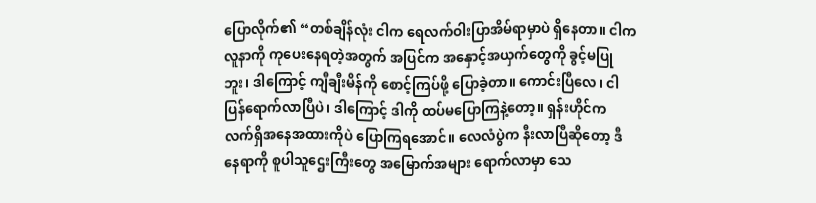ပြောလိုက်၏ “တစ်ချိန်လုံး ငါက ရေလက်ဝါးပြာအိမ်ရာမှာပဲ ရှိနေတာ။ ငါက လူနာကို ကုပေးနေရတဲ့အတွက် အပြင်က အနှောင့်အယှက်တွေကို ခွင့်မပြုဘူး၊ ဒါကြောင့် ကျီချီးမိန်ကို စောင့်ကြပ်ဖို့ ပြောခဲ့တာ။ ကောင်းပြီလေ၊ ငါ ပြန်ရောက်လာပြီပဲ၊ ဒါကြောင့် ဒါကို ထပ်မပြောကြနဲ့တော့။ ရှန်းဟိုင်က လက်ရှိအနေအထားကိုပဲ ပြောကြရအောင်။ လေလံပွဲက နီးလာပြီဆိုတော့ ဒီနေရာကို စူပါသူဌေးကြီးတွေ အမြောက်အများ ရောက်လာမှာ သေ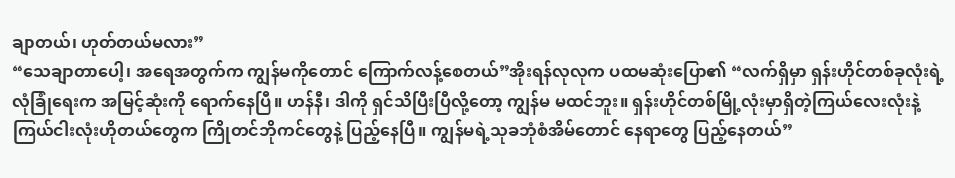ချာတယ်၊ ဟုတ်တယ်မလား”
“သေချာတာပေါ့၊ အရေအတွက်က ကျွန်မကိုတောင် ကြောက်လန့်စေတယ်”အိုးရန်လုလုက ပထမဆုံးပြော၏ “လက်ရှိမှာ ရှန်းဟိုင်တစ်ခုလုံးရဲ့လုံခြုံရေးက အမြင့်ဆုံးကို ရောက်နေပြီ။ ဟန်နီ၊ ဒါကို ရှင်သိပြီးပြီလို့တော့ ကျွန်မ မထင်ဘူး။ ရှန်းဟိုင်တစ်မြို့လုံးမှာရှိတဲ့ကြယ်လေးလုံးနဲ့ကြယ်ငါးလုံးဟိုတယ်တွေက ကြိုတင်ဘိုကင်တွေနဲ့ ပြည့်နေပြီ။ ကျွန်မရဲ့သုခဘုံစံအိမ်တောင် နေရာတွေ ပြည့်နေတယ်”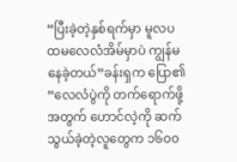“ပြီးခဲ့တဲ့နှစ်ရက်မှာ မူလပထမလေလံအိမ်မှာပဲ ကျွန်မ နေခဲ့တယ်”ခန်းရှက ပြော၏ “လေလံပွဲကို တက်ရောက်ဖို့အတွက် ဟောင်လဲ့ကို ဆက်သွယ်ခဲ့တဲ့လူတွေက ၁၆၀၀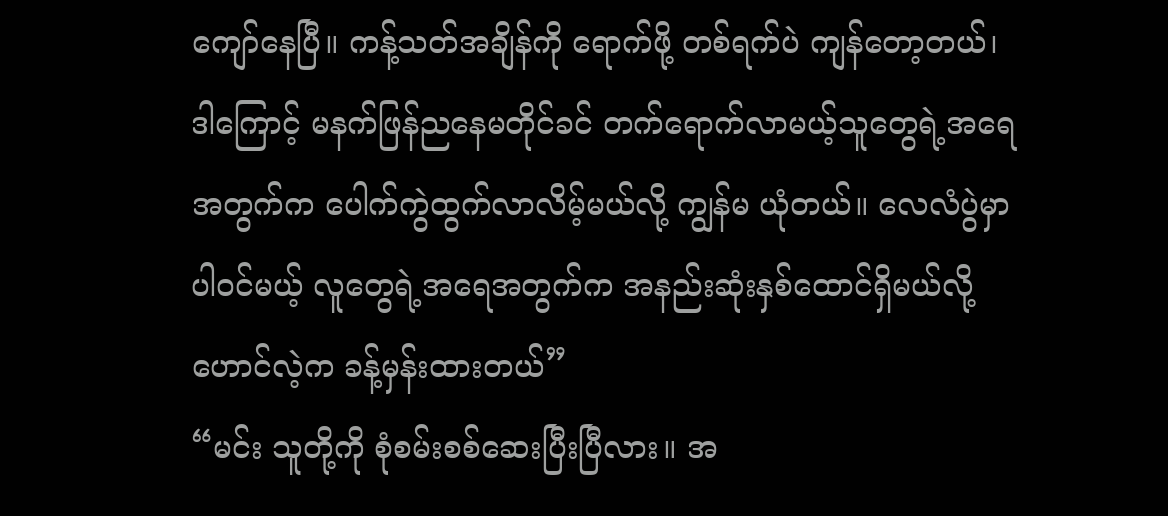ကျော်နေပြီ။ ကန့်သတ်အချိန်ကို ရောက်ဖို့ တစ်ရက်ပဲ ကျန်တော့တယ်၊ ဒါကြောင့် မနက်ဖြန်ညနေမတိုင်ခင် တက်ရောက်လာမယ့်သူတွေရဲ့အရေအတွက်က ပေါက်ကွဲထွက်လာလိမ့်မယ်လို့ ကျွန်မ ယုံတယ်။ လေလံပွဲမှာ ပါဝင်မယ့် လူတွေရဲ့အရေအတွက်က အနည်းဆုံးနှစ်ထောင်ရှိမယ်လို့ ဟောင်လဲ့က ခန့်မှန်းထားတယ်”
“မင်း သူတို့ကို စုံစမ်းစစ်ဆေးပြီးပြီလား။ အ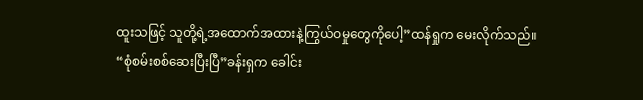ထူးသဖြင့် သူတို့ရဲ့အထောက်အထားနဲ့ကြွယ်ဝမှုတွေကိုပေါ့”ထန်ရှုက မေးလိုက်သည်။
“စုံစမ်းစစ်ဆေးပြီးပြီ”ခန်းရှက ခေါင်း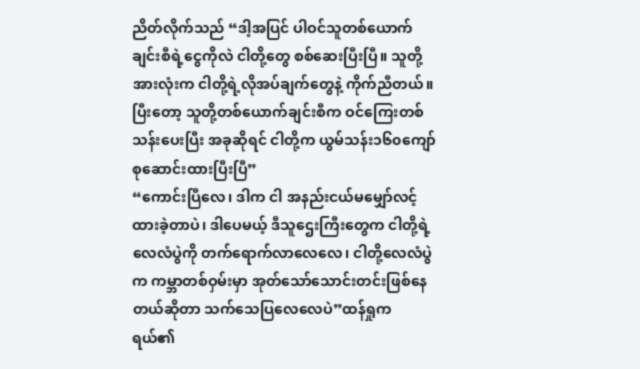ညိတ်လိုက်သည် “ဒါ့အပြင် ပါဝင်သူတစ်ယောက်ချင်းစီရဲ့ငွေကိုလဲ ငါတို့တွေ စစ်ဆေးပြီးပြီ။ သူတို့အားလုံးက ငါတို့ရဲ့လိုအပ်ချက်တွေနဲ့ ကိုက်ညီတယ်။ ပြီးတော့ သူတို့တစ်ယောက်ချင်းစီက ဝင်ကြေးတစ်သန်းပေးပြီး အခုဆိုရင် ငါတို့က ယွမ်သန်း၁၆၀ကျော် စုဆောင်းထားပြီးပြီ”
“ကောင်းပြီလေ၊ ဒါက ငါ အနည်းငယ်မမျှော်လင့်ထားခဲ့တာပဲ၊ ဒါပေမယ့် ဒီသူဌေးကြီးတွေက ငါတို့ရဲ့လေလံပွဲကို တက်ရောက်လာလေလေ၊ ငါတို့လေလံပွဲက ကမ္ဘာတစ်ဝှမ်းမှာ အုတ်သော်သောင်းတင်းဖြစ်နေတယ်ဆိုတာ သက်သေပြလေလေပဲ”ထန်ရှုက ရယ်၏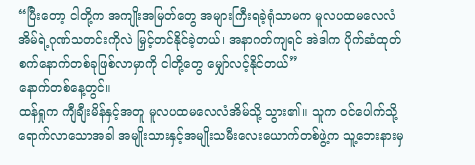“ပြီးတော့ ငါတို့က အကျိုးအမြတ်တွေ အများကြီးရခဲ့ရုံသာမက မူလပထမလေလံအိမ်ရဲ့ဂုဏ်သတင်းကိုလဲ မြှင့်တင်နိုင်ခဲ့တယ်၊ အနာဂတ်ကျရင် အဲဒါက ပိုက်ဆံထုတ်စက်နောက်တစ်ခုဖြစ်လာမှာကို ငါတို့တွေ မျှော်လင့်နိုင်တယ်”
နောက်တစ်နေ့တွင်။
ထန်ရှုက ကျီချီးမိန်နှင့်အတူ မူလပထမလေလံအိမ်သို့ သွား၏။ သူက ဝင်ပေါက်သို့ ရောက်လာသောအခါ အမျိုးသားနှင့်အမျိုးသမီးလေးယောက်တစ်ဖွဲ့က သူ့ဘေးနားမှ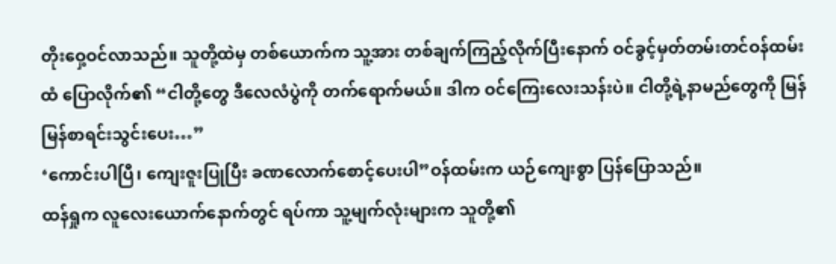တိုးဝှေ့ဝင်လာသည်။ သူတို့ထဲမှ တစ်ယောက်က သူ့အား တစ်ချက်ကြည့်လိုက်ပြီးနောက် ဝင်ခွင့်မှတ်တမ်းတင်ဝန်ထမ်းထံ ပြောလိုက်၏ “ငါတို့တွေ ဒီလေလံပွဲကို တက်ရောက်မယ်။ ဒါက ဝင်ကြေးလေးသန်းပဲ။ ငါတို့ရဲ့နာမည်တွေကို မြန်မြန်စာရင်းသွင်းပေး…”
‘ကောင်းပါပြီ၊ ကျေးဇူးပြုပြီး ခဏလောက်စောင့်ပေးပါ”ဝန်ထမ်းက ယဉ်ကျေးစွာ ပြန်ပြောသည်။
ထန်ရှုက လူလေးယောက်နောက်တွင် ရပ်ကာ သူ့မျက်လုံးများက သူတို့၏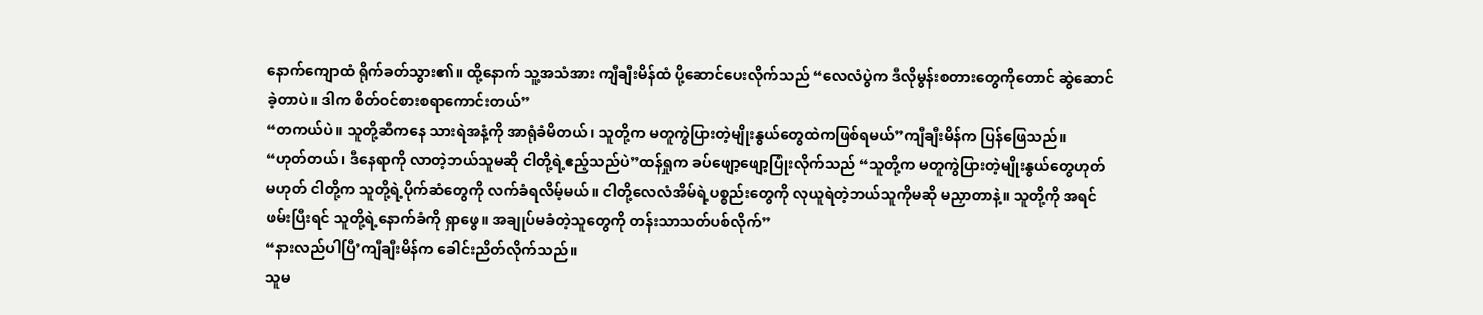နောက်ကျောထံ ရိုက်ခတ်သွား၏။ ထို့နောက် သူ့အသံအား ကျီချီးမိန်ထံ ပို့ဆောင်ပေးလိုက်သည် “လေလံပွဲက ဒီလိုမွန်းစတားတွေကိုတောင် ဆွဲဆောင်ခဲ့တာပဲ။ ဒါက စိတ်ဝင်စားစရာကောင်းတယ်”
“တကယ်ပဲ။ သူတို့ဆီကနေ သားရဲအနံ့ကို အာရုံခံမိတယ်၊ သူတို့က မတူကွဲပြားတဲ့မျိုးနွယ်တွေထဲကဖြစ်ရမယ်”ကျီချီးမိန်က ပြန်ဖြေသည်။
“ဟုတ်တယ်၊ ဒီနေရာကို လာတဲ့ဘယ်သူမဆို ငါတို့ရဲ့ဧည့်သည်ပဲ”ထန်ရှုက ခပ်ဖျော့ဖျော့ပြုံးလိုက်သည် “သူတို့က မတူကွဲပြားတဲ့မျိုးနွယ်တွေဟုတ်မဟုတ် ငါတို့က သူတို့ရဲ့ပိုက်ဆံတွေကို လက်ခံရလိမ့်မယ်။ ငါတို့လေလံအိမ်ရဲ့ပစ္စည်းတွေကို လုယူရဲတဲ့ဘယ်သူကိုမဆို မညှာတာနဲ့။ သူတို့ကို အရင်ဖမ်းပြီးရင် သူတို့ရဲ့နောက်ခံကို ရှာဖွေ။ အချုပ်မခံတဲ့သူတွေကို တန်းသာသတ်ပစ်လိုက်”
“နားလည်ပါပြီ’ကျီချီးမိန်က ခေါင်းညိတ်လိုက်သည်။
သူမ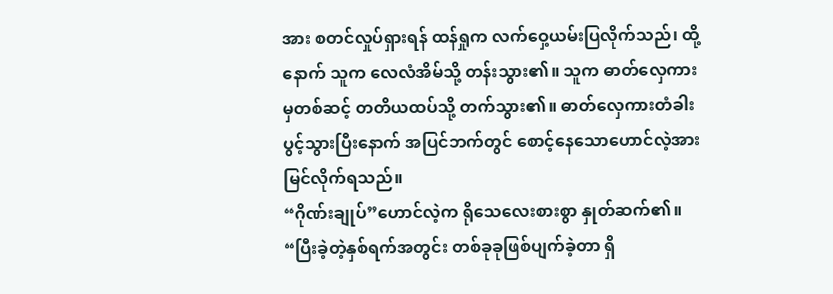အား စတင်လှုပ်ရှားရန် ထန်ရှုက လက်ဝှေ့ယမ်းပြလိုက်သည်၊ ထို့နောက် သူက လေလံအိမ်သို့ တန်းသွား၏။ သူက ဓာတ်လှေကားမှတစ်ဆင့် တတိယထပ်သို့ တက်သွား၏။ ဓာတ်လှေကားတံခါးပွင့်သွားပြီးနောက် အပြင်ဘက်တွင် စောင့်နေသောဟောင်လဲ့အား မြင်လိုက်ရသည်။
“ဂိုဏ်းချုပ်”ဟောင်လဲ့က ရိုသေလေးစားစွာ နှုတ်ဆက်၏။
“ပြီးခဲ့တဲ့နှစ်ရက်အတွင်း တစ်ခုခုဖြစ်ပျက်ခဲ့တာ ရှိ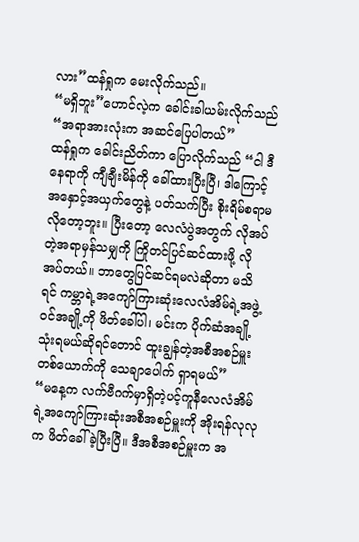လား”ထန်ရှုက မေးလိုက်သည်။
“မရှိဘူး”ဟောင်လဲ့က ခေါင်းခါယမ်းလိုက်သည် “အရာအားလုံးက အဆင်ပြေပါတယ်”
ထန်ရှုက ခေါင်းညိတ်ကာ ပြောလိုက်သည် “ငါ ဒီနေရာကို ကျီချီးမိန်ကို ခေါ်ထားပြီးပြီ၊ ဒါကြောင့် အနှောင့်အယှက်တွေနဲ့ ပတ်သက်ပြီး စိုးရိမ်စရာမလိုတော့ဘူး။ ပြီးတော့ လေလံပွဲအတွက် လိုအပ်တဲ့အရာမှန်သမျှကို ကြိုတင်ပြင်ဆင်ထားဖို့ လိုအပ်တယ်။ ဘာတွေပြင်ဆင်ရမလဲဆိုတာ မသိရင် ကမ္ဘာရဲ့အကျော်ကြားဆုံးလေလံအိမ်ရဲ့အဖွဲ့ဝင်အချို့ကို ဖိတ်ခေါ်ပါ၊ မင်းက ပိုက်ဆံအချို့သုံးရမယ်ဆိုရင်တောင် ထူးချွန်တဲ့အစီအစဉ်မှူးတစ်ယောက်ကို သေချာပေါက် ရှာရမယ်”
“မနေ့က လက်ဗီဂက်မှာရှိတဲ့ပင့်ကူနီလေလံအိမ်ရဲ့အကျော်ကြားဆုံးအစီအစဉ်မှူးကို အိုးရန်လုလုက ဖိတ်ခေါ်ခဲ့ပြီးပြီ။ ဒီအစီအစဉ်မှူးက အ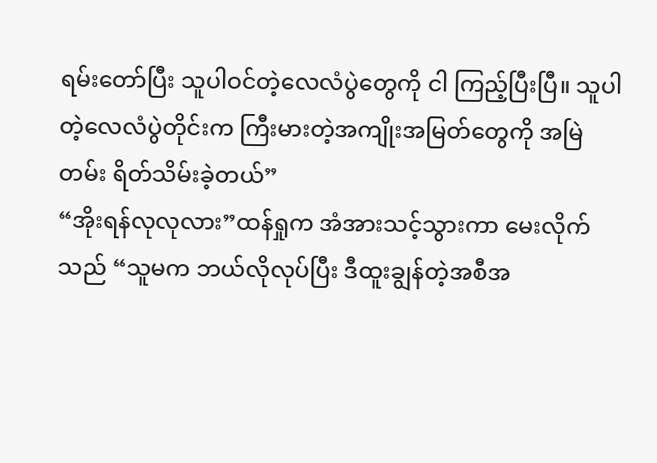ရမ်းတော်ပြီး သူပါဝင်တဲ့လေလံပွဲတွေကို ငါ ကြည့်ပြီးပြီ။ သူပါတဲ့လေလံပွဲတိုင်းက ကြီးမားတဲ့အကျိုးအမြတ်တွေကို အမြဲတမ်း ရိတ်သိမ်းခဲ့တယ်”
“အိုးရန်လုလုလား”ထန်ရှုက အံအားသင့်သွားကာ မေးလိုက်သည် “သူမက ဘယ်လိုလုပ်ပြီး ဒီထူးချွန်တဲ့အစီအ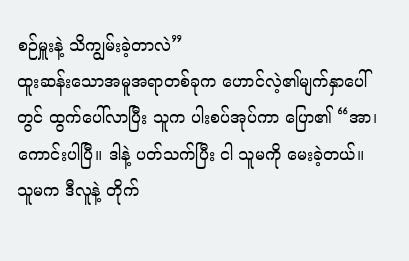စဉ်မှူးနဲ့ သိကျွမ်းခဲ့တာလဲ”
ထူးဆန်းသောအမူအရာတစ်ခုက ဟောင်လဲ့၏မျက်နှာပေါ်တွင် ထွက်ပေါ်လာပြီး သူက ပါးစပ်အုပ်ကာ ပြော၏ “အာ၊ ကောင်းပါပြီ။ ဒါနဲ့ ပတ်သက်ပြီး ငါ သူမကို မေးခဲ့တယ်။ သူမက ဒီလူနဲ့ တိုက်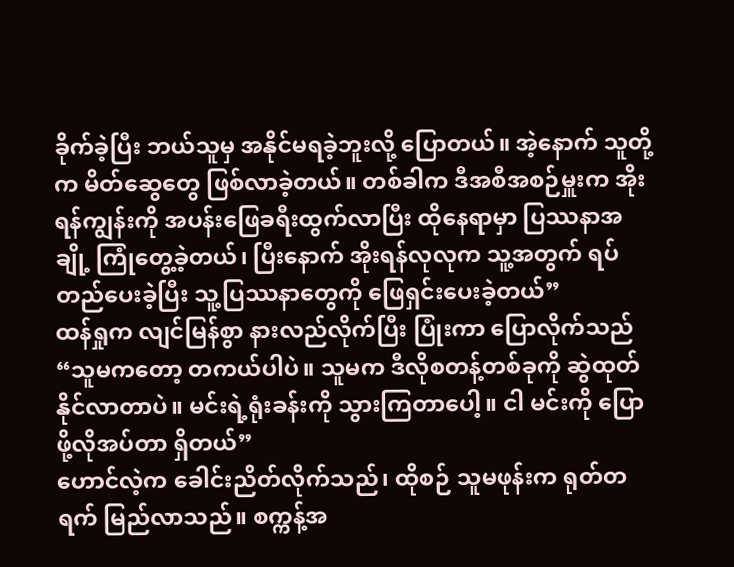ခိုက်ခဲ့ပြီး ဘယ်သူမှ အနိုင်မရခဲ့ဘူးလို့ ပြောတယ်။ အဲ့နောက် သူတို့က မိတ်ဆွေတွေ ဖြစ်လာခဲ့တယ်။ တစ်ခါက ဒီအစီအစဉ်မှူးက အိုးရန်ကျွန်းကို အပန်းဖြေခရီးထွက်လာပြီး ထိုနေရာမှာ ပြဿနာအချို့ ကြုံတွေ့ခဲ့တယ်၊ ပြီးနောက် အိုးရန်လုလုက သူ့အတွက် ရပ်တည်ပေးခဲ့ပြီး သူ့ပြဿနာတွေကို ဖြေရှင်းပေးခဲ့တယ်”
ထန်ရှုက လျင်မြန်စွာ နားလည်လိုက်ပြီး ပြုံးကာ ပြောလိုက်သည် “သူမကတော့ တကယ်ပါပဲ။ သူမက ဒီလိုစတန့်တစ်ခုကို ဆွဲထုတ်နိုင်လာတာပဲ။ မင်းရဲ့ရုံးခန်းကို သွားကြတာပေါ့။ ငါ မင်းကို ပြောဖို့လိုအပ်တာ ရှိတယ်”
ဟောင်လဲ့က ခေါင်းညိတ်လိုက်သည်၊ ထိုစဉ် သူမဖုန်းက ရုတ်တရက် မြည်လာသည်။ စက္ကန့်အ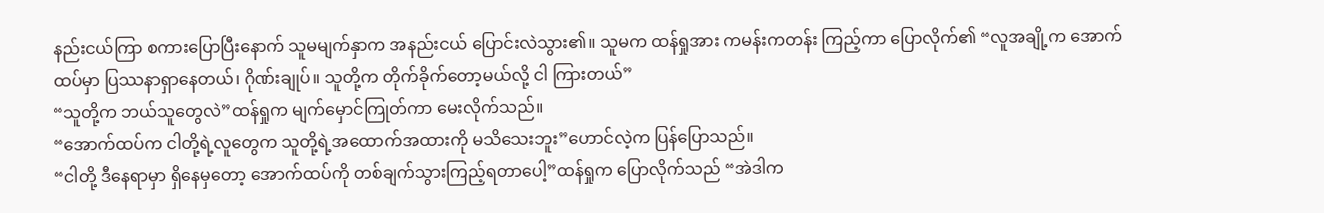နည်းငယ်ကြာ စကားပြောပြီးနောက် သူမမျက်နှာက အနည်းငယ် ပြောင်းလဲသွား၏။ သူမက ထန်ရှုအား ကမန်းကတန်း ကြည့်ကာ ပြောလိုက်၏ “လူအချို့က အောက်ထပ်မှာ ပြဿနာရှာနေတယ်၊ ဂိုဏ်းချုပ်။ သူတို့က တိုက်ခိုက်တော့မယ်လို့ ငါ ကြားတယ်”
“သူတို့က ဘယ်သူတွေလဲ”ထန်ရှုက မျက်မှောင်ကြုတ်ကာ မေးလိုက်သည်။
“အောက်ထပ်က ငါတို့ရဲ့လူတွေက သူတို့ရဲ့အထောက်အထားကို မသိသေးဘူး”ဟောင်လဲ့က ပြန်ပြောသည်။
“ငါတို့ ဒီနေရာမှာ ရှိနေမှတော့ အောက်ထပ်ကို တစ်ချက်သွားကြည့်ရတာပေါ့”ထန်ရှုက ပြောလိုက်သည် “အဲဒါက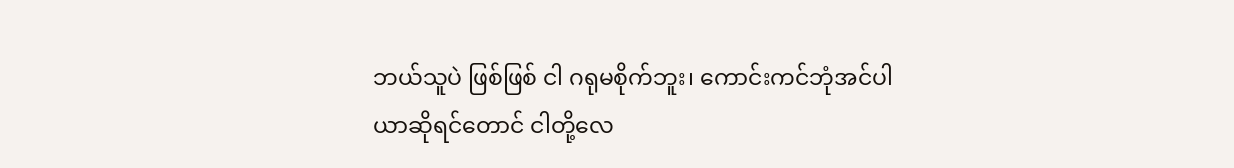ဘယ်သူပဲ ဖြစ်ဖြစ် ငါ ဂရုမစိုက်ဘူး၊ ကောင်းကင်ဘုံအင်ပါယာဆိုရင်တောင် ငါတို့လေ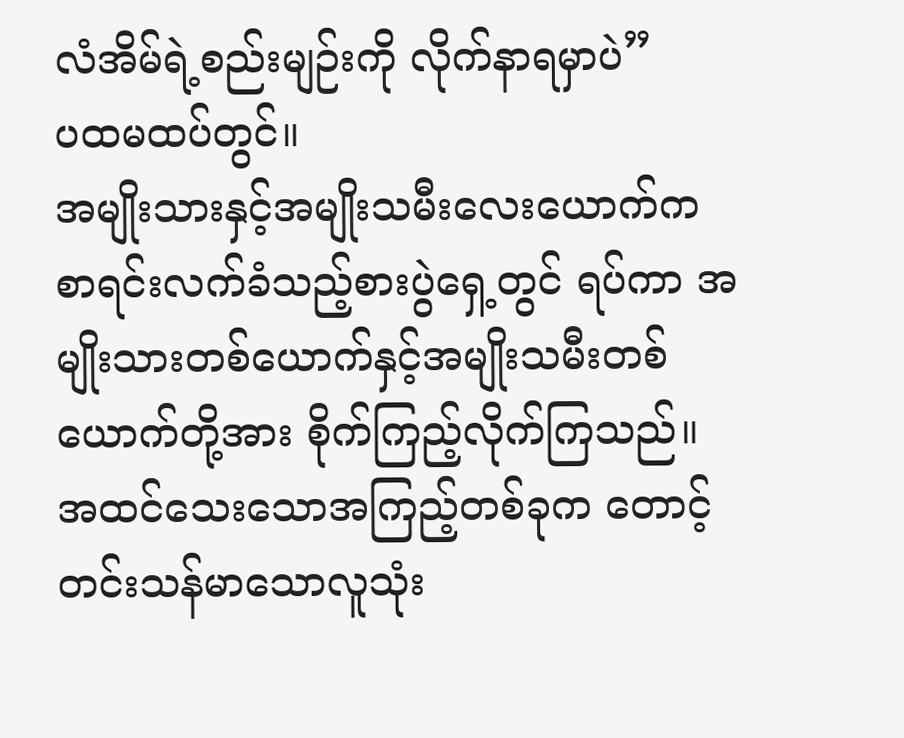လံအိမ်ရဲ့စည်းမျဉ်းကို လိုက်နာရမှာပဲ”
ပထမထပ်တွင်။
အမျိုးသားနှင့်အမျိုးသမီးလေးယောက်က စာရင်းလက်ခံသည့်စားပွဲရှေ့တွင် ရပ်ကာ အမျိုးသားတစ်ယောက်နှင့်အမျိုးသမီးတစ်ယောက်တို့အား စိုက်ကြည့်လိုက်ကြသည်။ အထင်သေးသောအကြည့်တစ်ခုက တောင့်တင်းသန်မာသောလူသုံး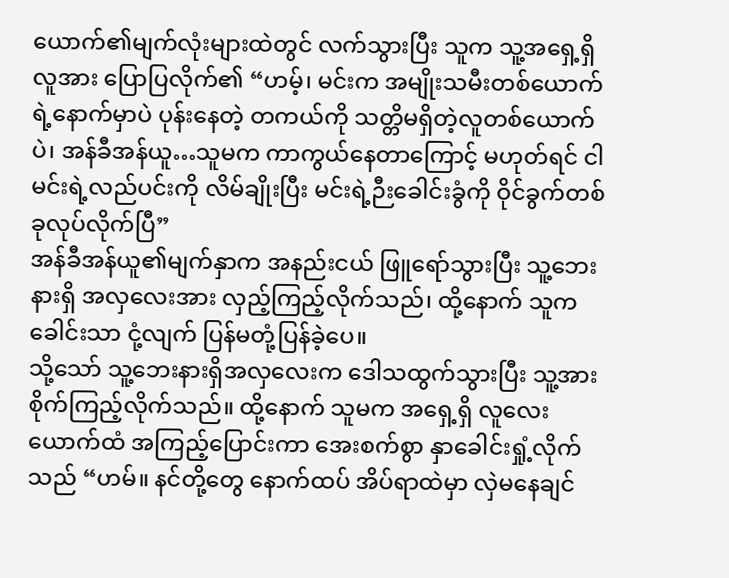ယောက်၏မျက်လုံးများထဲတွင် လက်သွားပြီး သူက သူ့အရှေ့ရှိ လူအား ပြောပြလိုက်၏ “ဟမ့်၊ မင်းက အမျိုးသမီးတစ်ယောက်ရဲ့နောက်မှာပဲ ပုန်းနေတဲ့ တကယ်ကို သတ္တိမရှိတဲ့လူတစ်ယောက်ပဲ၊ အန်ခီအန်ယူ…သူမက ကာကွယ်နေတာကြောင့် မဟုတ်ရင် ငါ မင်းရဲ့လည်ပင်းကို လိမ်ချိုးပြီး မင်းရဲ့ဉီးခေါင်းခွံကို ဝိုင်ခွက်တစ်ခုလုပ်လိုက်ပြီ”
အန်ခီအန်ယူ၏မျက်နှာက အနည်းငယ် ဖြူရော်သွားပြီး သူ့ဘေးနားရှိ အလှလေးအား လှည့်ကြည့်လိုက်သည်၊ ထို့နောက် သူက ခေါင်းသာ ငုံ့လျက် ပြန်မတုံ့ပြန်ခဲ့ပေ။
သို့သော် သူ့ဘေးနားရှိအလှလေးက ဒေါသထွက်သွားပြီး သူ့အား စိုက်ကြည့်လိုက်သည်။ ထို့နောက် သူမက အရှေ့ရှိ လူလေးယောက်ထံ အကြည့်ပြောင်းကာ အေးစက်စွာ နှာခေါင်းရှုံ့လိုက်သည် “ဟမ်။ နင်တို့တွေ နောက်ထပ် အိပ်ရာထဲမှာ လှဲမနေချင်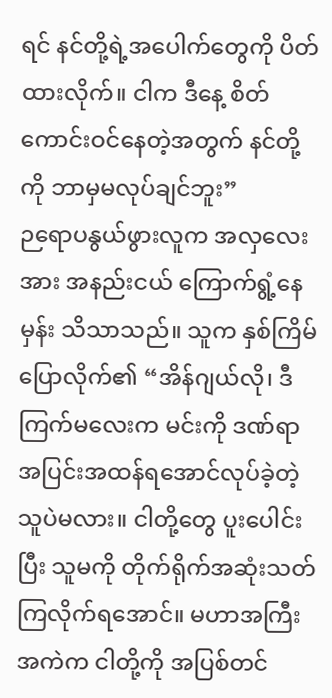ရင် နင်တို့ရဲ့အပေါက်တွေကို ပိတ်ထားလိုက်။ ငါက ဒီနေ့ စိတ်ကောင်းဝင်နေတဲ့အတွက် နင်တို့ကို ဘာမှမလုပ်ချင်ဘူး”
ဉရောပနွယ်ဖွားလူက အလှလေးအား အနည်းငယ် ကြောက်ရွံ့နေမှန်း သိသာသည်။ သူက နှစ်ကြိမ် ပြောလိုက်၏ “အိန်ဂျယ်လို၊ ဒီကြက်မလေးက မင်းကို ဒဏ်ရာအပြင်းအထန်ရအောင်လုပ်ခဲ့တဲ့သူပဲမလား။ ငါတို့တွေ ပူးပေါင်းပြီး သူမကို တိုက်ရိုက်အဆုံးသတ်ကြလိုက်ရအောင်။ မဟာအကြီးအကဲက ငါတို့ကို အပြစ်တင်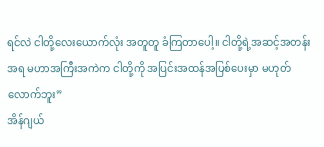ရင်လဲ ငါတို့လေးယောက်လုံး အတူတူ ခံကြတာပေါ့။ ငါတို့ရဲ့အဆင့်အတန်းအရ မဟာအကြီးအကဲက ငါတို့ကို အပြင်းအထန်အပြစ်ပေးမှာ မဟုတ်လောက်ဘူး”
အိန်ဂျယ်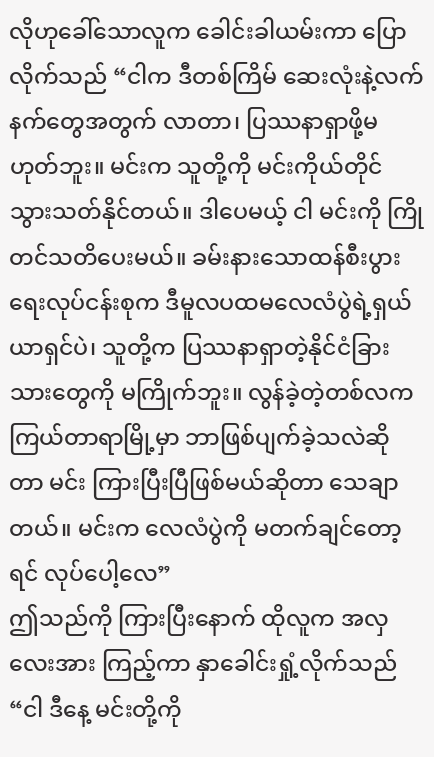လိုဟုခေါ်သောလူက ခေါင်းခါယမ်းကာ ပြောလိုက်သည် “ငါက ဒီတစ်ကြိမ် ဆေးလုံးနဲ့လက်နက်တွေအတွက် လာတာ၊ ပြဿနာရှာဖို့မဟုတ်ဘူး။ မင်းက သူတို့ကို မင်းကိုယ်တိုင် သွားသတ်နိုင်တယ်။ ဒါပေမယ့် ငါ မင်းကို ကြိုတင်သတိပေးမယ်။ ခမ်းနားသောထန်စီးပွားရေးလုပ်ငန်းစုက ဒီမူလပထမလေလံပွဲရဲ့ရှယ်ယာရှင်ပဲ၊ သူတို့က ပြဿနာရှာတဲ့နိုင်ငံခြားသားတွေကို မကြိုက်ဘူး။ လွန်ခဲ့တဲ့တစ်လက ကြယ်တာရာမြို့မှာ ဘာဖြစ်ပျက်ခဲ့သလဲဆိုတာ မင်း ကြားပြီးပြီဖြစ်မယ်ဆိုတာ သေချာတယ်။ မင်းက လေလံပွဲကို မတက်ချင်တော့ရင် လုပ်ပေါ့လေ”
ဤသည်ကို ကြားပြီးနောက် ထိုလူက အလှလေးအား ကြည့်ကာ နှာခေါင်းရှုံ့လိုက်သည် “ငါ ဒီနေ့ မင်းတို့ကို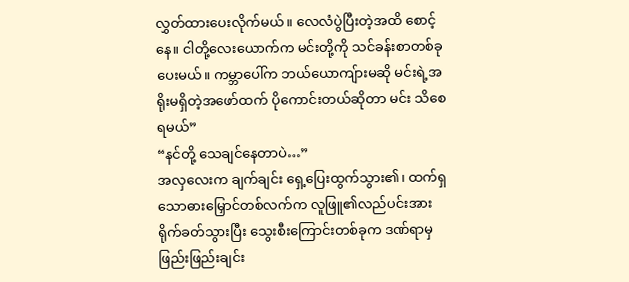လွှတ်ထားပေးလိုက်မယ်။ လေလံပွဲပြီးတဲ့အထိ စောင့်နေ။ ငါတို့လေးယောက်က မင်းတို့ကို သင်ခန်းစာတစ်ခုပေးမယ်။ ကမ္ဘာပေါ်က ဘယ်ယောကျ်ားမဆို မင်းရဲ့အရိုးမရှိတဲ့အဖော်ထက် ပိုကောင်းတယ်ဆိုတာ မင်း သိစေရမယ်”
“နင်တို့ သေချင်နေတာပဲ…”
အလှလေးက ချက်ချင်း ရှေ့ပြေးထွက်သွား၏၊ ထက်ရှသောဓားမြှောင်တစ်လက်က လူဖြူ၏လည်ပင်းအား ရိုက်ခတ်သွားပြီး သွေးစီးကြောင်းတစ်ခုက ဒဏ်ရာမှ ဖြည်းဖြည်းချင်း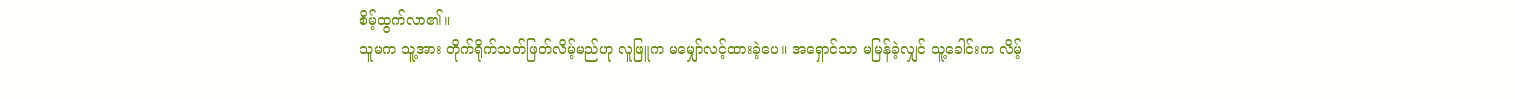စိမ့်ထွက်လာ၏။
သူမက သူ့အား တိုက်ရိုက်သတ်ဖြတ်လိမ့်မည်ဟု လူဖြူက မမျှော်လင့်ထားခဲ့ပေ။ အရှောင်သာ မမြန်ခဲ့လျှင် သူ့ခေါင်းက လိမ့်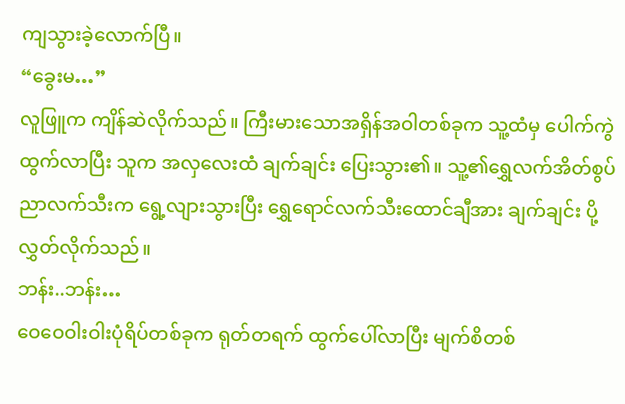ကျသွားခဲ့လောက်ပြီ။
“ခွေးမ…”
လူဖြူက ကျိန်ဆဲလိုက်သည်။ ကြီးမားသောအရှိန်အဝါတစ်ခုက သူ့ထံမှ ပေါက်ကွဲထွက်လာပြီး သူက အလှလေးထံ ချက်ချင်း ပြေးသွား၏။ သူ့၏ရွှေလက်အိတ်စွပ်ညာလက်သီးက ရွေ့လျားသွားပြီး ရွှေရောင်လက်သီးထောင်ချီအား ချက်ချင်း ပို့လွှတ်လိုက်သည်။
ဘန်း..ဘန်း…
ဝေဝေဝါးဝါးပုံရိပ်တစ်ခုက ရုတ်တရက် ထွက်ပေါ်လာပြီး မျက်စိတစ်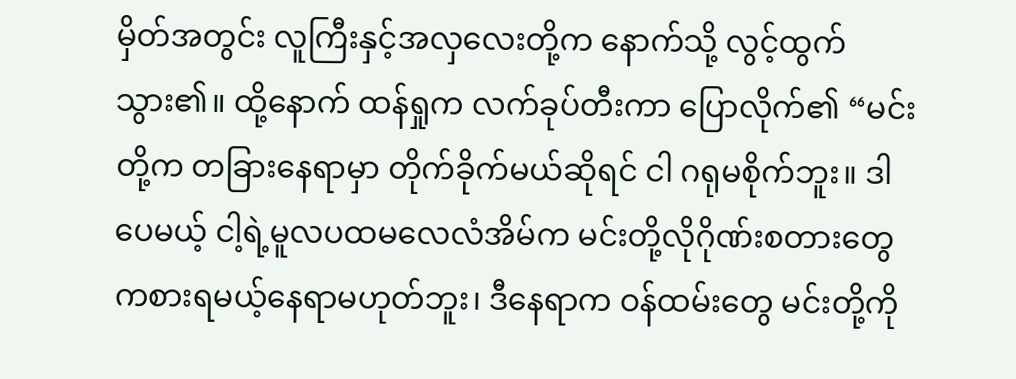မှိတ်အတွင်း လူကြီးနှင့်အလှလေးတို့က နောက်သို့ လွင့်ထွက်သွား၏။ ထို့နောက် ထန်ရှုက လက်ခုပ်တီးကာ ပြောလိုက်၏ “မင်းတို့က တခြားနေရာမှာ တိုက်ခိုက်မယ်ဆိုရင် ငါ ဂရုမစိုက်ဘူး။ ဒါပေမယ့် ငါ့ရဲ့မူလပထမလေလံအိမ်က မင်းတို့လိုဂိုဏ်းစတားတွေ ကစားရမယ့်နေရာမဟုတ်ဘူး၊ ဒီနေရာက ဝန်ထမ်းတွေ မင်းတို့ကို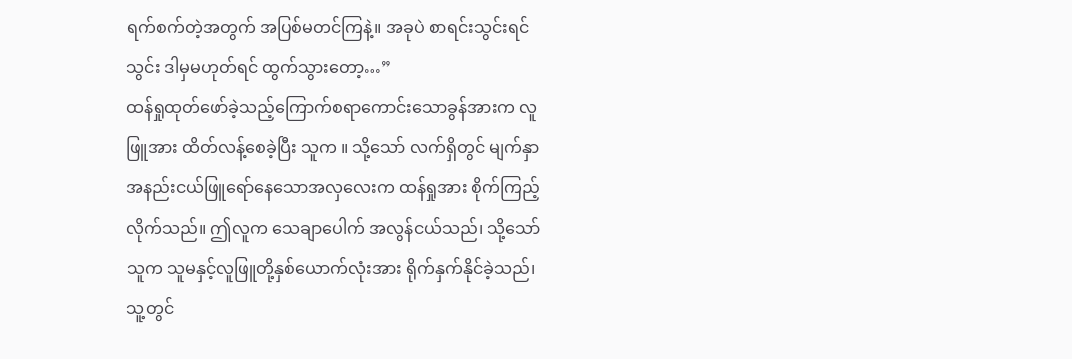ရက်စက်တဲ့အတွက် အပြစ်မတင်ကြနဲ့။ အခုပဲ စာရင်းသွင်းရင်သွင်း ဒါမှမဟုတ်ရင် ထွက်သွားတော့…”
ထန်ရှုထုတ်ဖော်ခဲ့သည့်ကြောက်စရာကောင်းသောခွန်အားက လူဖြူအား ထိတ်လန့်စေခဲ့ပြီး သူက ။ သို့သော် လက်ရှိတွင် မျက်နှာအနည်းငယ်ဖြူရော်နေသောအလှလေးက ထန်ရှုအား စိုက်ကြည့်လိုက်သည်။ ဤလူက သေချာပေါက် အလွန်ငယ်သည်၊ သို့သော် သူက သူမနှင့်လူဖြူတို့နှစ်ယောက်လုံးအား ရိုက်နှက်နိုင်ခဲ့သည်၊ သူ့တွင်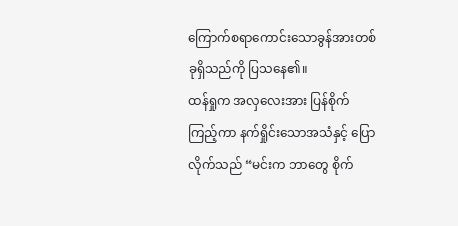ကြောက်စရာကောင်းသောခွန်အားတစ်ခုရှိသည်ကို ပြသနေ၏။
ထန်ရှုက အလှလေးအား ပြန်စိုက်ကြည့်ကာ နက်ရှိုင်းသောအသံနှင့် ပြောလိုက်သည် “မင်းက ဘာတွေ စိုက်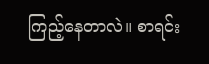ကြည့်နေတာလဲ။ စာရင်း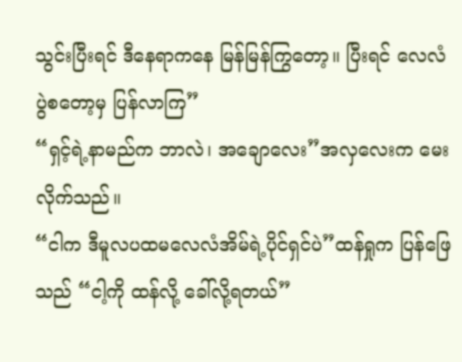သွင်းပြီးရင် ဒီနေရာကနေ မြန်မြန်ကြွတော့။ ပြီးရင် လေလံပွဲစတော့မှ ပြန်လာကြ”
“ရှင့်ရဲ့နာမည်က ဘာလဲ၊ အချောလေး”အလှလေးက မေးလိုက်သည်။
“ငါက ဒီမူလပထမလေလံအိမ်ရဲ့ပိုင်ရှင်ပဲ”ထန်ရှုက ပြန်ဖြေသည် “ငါ့ကို ထန်လို့ ခေါ်လို့ရတယ်”